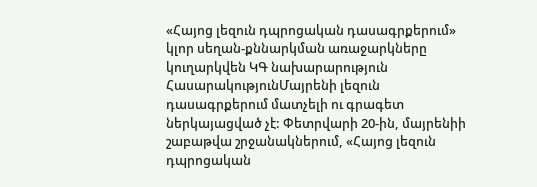«Հայոց լեզուն դպրոցական դասագրքերում» կլոր սեղան-քննարկման առաջարկները կուղարկվեն ԿԳ նախարարություն
ՀասարակությունՄայրենի լեզուն դասագրքերում մատչելի ու գրագետ ներկայացված չէ: Փետրվարի 20-ին, մայրենիի շաբաթվա շրջանակներում, «Հայոց լեզուն դպրոցական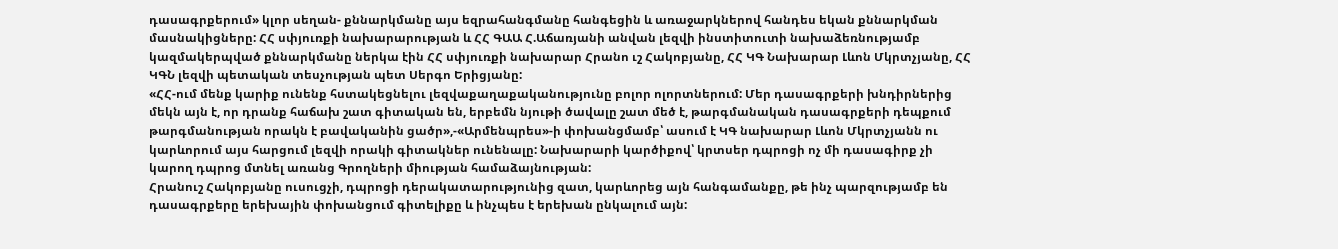դասագրքերում» կլոր սեղան- քննարկմանը այս եզրահանգմանը հանգեցին և առաջարկներով հանդես եկան քննարկման մասնակիցները: ՀՀ սփյուռքի նախարարության և ՀՀ ԳԱԱ Հ.Աճառյանի անվան լեզվի ինստիտուտի նախաձեռնությամբ կազմակերպված քննարկմանը ներկա էին ՀՀ սփյուռքի նախարար Հրանո ւշ Հակոբյանը, ՀՀ ԿԳ Նախարար Լևոն Մկրտչյանը, ՀՀ ԿԳՆ լեզվի պետական տեսչության պետ Սերգո Երիցյանը:
«ՀՀ-ում մենք կարիք ունենք հստակեցնելու լեզվաքաղաքականությունը բոլոր ոլորտներում: Մեր դասագրքերի խնդիրներից մեկն այն է, որ դրանք հաճախ շատ գիտական են, երբեմն նյութի ծավալը շատ մեծ է, թարգմանական դասագրքերի դեպքում թարգմանության որակն է բավականին ցածր»,-«Արմենպրես»-ի փոխանցմամբ՝ ասում է ԿԳ նախարար Լևոն Մկրտչյանն ու կարևորում այս հարցում լեզվի որակի գիտակներ ունենալը: Նախարարի կարծիքով՝ կրտսեր դպրոցի ոչ մի դասագիրք չի կարող դպրոց մտնել առանց Գրողների միության համաձայնության:
Հրանուշ Հակոբյանը ուսուցչի, դպրոցի դերակատարությունից զատ, կարևորեց այն հանգամանքը, թե ինչ պարզությամբ են դասագրքերը երեխային փոխանցում գիտելիքը և ինչպես է երեխան ընկալում այն: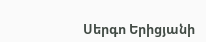Սերգո Երիցյանի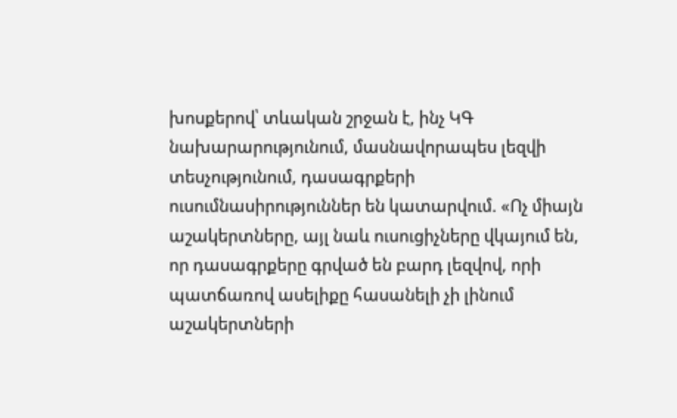խոսքերով՝ տևական շրջան է, ինչ ԿԳ նախարարությունում, մասնավորապես լեզվի տեսչությունում, դասագրքերի ուսումնասիրություններ են կատարվում. «Ոչ միայն աշակերտները, այլ նաև ուսուցիչները վկայում են, որ դասագրքերը գրված են բարդ լեզվով, որի պատճառով ասելիքը հասանելի չի լինում աշակերտների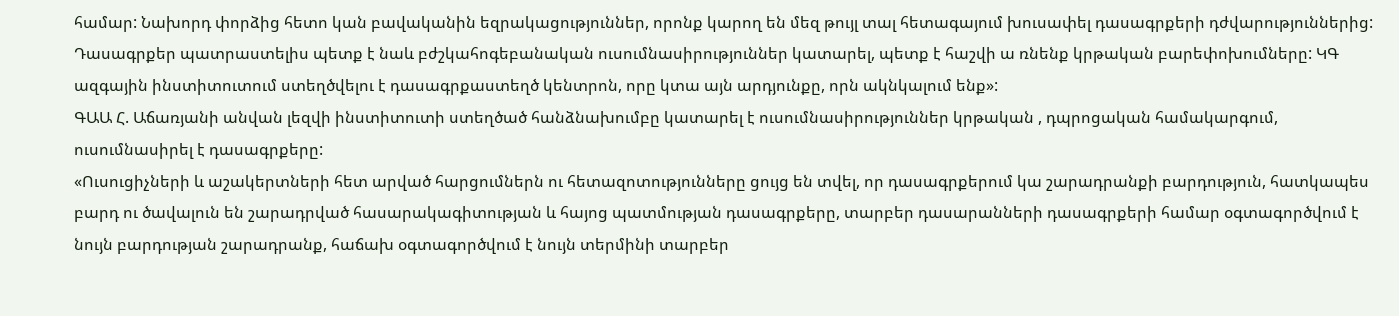համար: Նախորդ փորձից հետո կան բավականին եզրակացություններ, որոնք կարող են մեզ թույլ տալ հետագայում խուսափել դասագրքերի դժվարություններից: Դասագրքեր պատրաստելիս պետք է նաև բժշկահոգեբանական ուսումնասիրություններ կատարել, պետք է հաշվի ա ռնենք կրթական բարեփոխումները: ԿԳ ազգային ինստիտուտում ստեղծվելու է դասագրքաստեղծ կենտրոն, որը կտա այն արդյունքը, որն ակնկալում ենք»:
ԳԱԱ Հ. Աճառյանի անվան լեզվի ինստիտուտի ստեղծած հանձնախումբը կատարել է ուսումնասիրություններ կրթական , դպրոցական համակարգում, ուսումնասիրել է դասագրքերը:
«Ուսուցիչների և աշակերտների հետ արված հարցումներն ու հետազոտությունները ցույց են տվել, որ դասագրքերում կա շարադրանքի բարդություն, հատկապես բարդ ու ծավալուն են շարադրված հասարակագիտության և հայոց պատմության դասագրքերը, տարբեր դասարանների դասագրքերի համար օգտագործվում է նույն բարդության շարադրանք, հաճախ օգտագործվում է նույն տերմինի տարբեր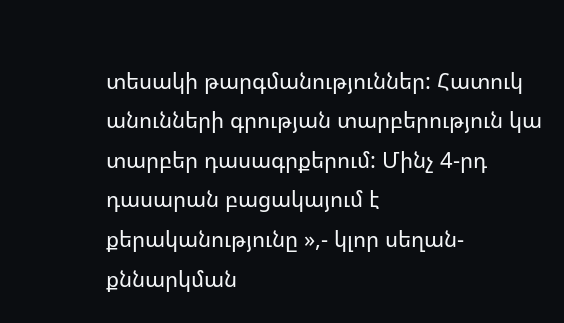տեսակի թարգմանություններ: Հատուկ անունների գրության տարբերություն կա տարբեր դասագրքերում: Մինչ 4-րդ դասարան բացակայում է քերականությունը »,- կլոր սեղան-քննարկման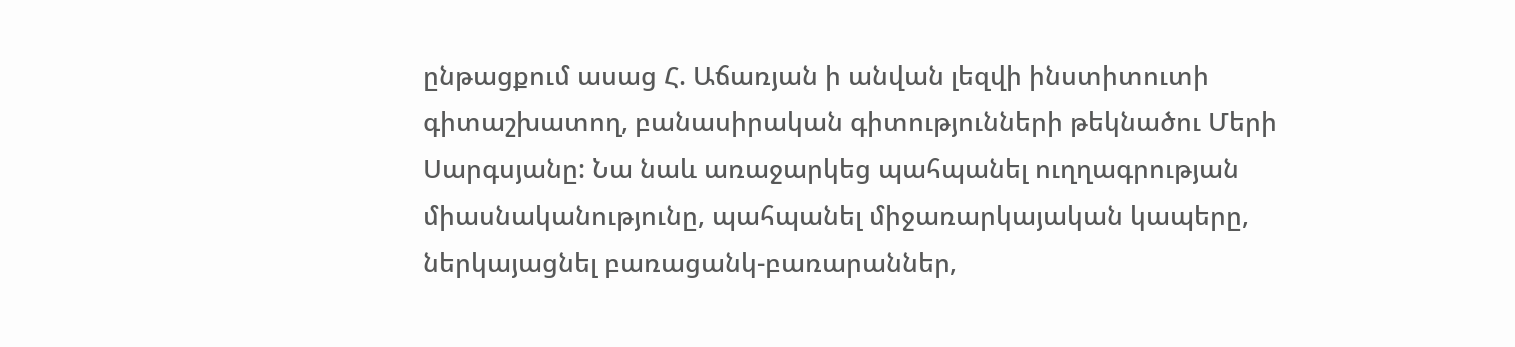ընթացքում ասաց Հ. Աճառյան ի անվան լեզվի ինստիտուտի գիտաշխատող, բանասիրական գիտությունների թեկնածու Մերի Սարգսյանը: Նա նաև առաջարկեց պահպանել ուղղագրության միասնականությունը, պահպանել միջառարկայական կապերը, ներկայացնել բառացանկ-բառարաններ,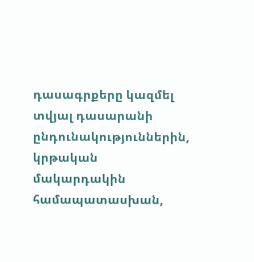դասագրքերը կազմել տվյալ դասարանի ընդունակություններին, կրթական մակարդակին համապատասխան,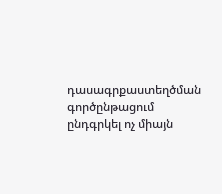դասագրքաստեղծման գործընթացում ընդգրկել ոչ միայն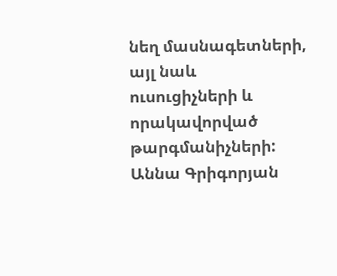նեղ մասնագետների, այլ նաև ուսուցիչների և որակավորված թարգմանիչների:
Աննա Գրիգորյան